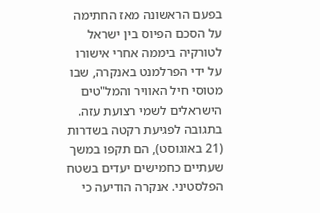בפעם הראשונה מאז החתימה על הסכם הפיוס בין ישראל לטורקיה ביממה אחרי אישורו על ידי הפרלמנט באנקרה, שבו מטוסי חיל האוויר והמל"טים הישראלים לשמי רצועת עזה. בתגובה לפגיעת רקטה בשדרות (21 באוגוסט), הם תקפו במשך שעתיים כחמישים יעדים בשטח הפלסטיני. אנקרה הודיעה כי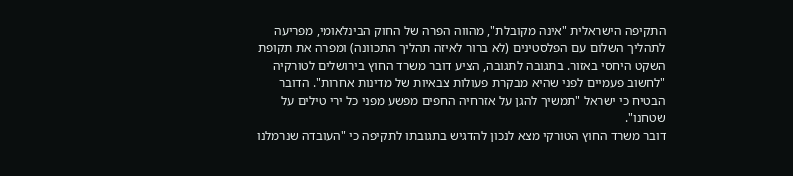התקיפה הישראלית "אינה מקובלת", מהווה הפרה של החוק הבינלאומי, מפריעה לתהליך השלום עם הפלסטינים (לא ברור לאיזה תהליך התכוונה) ומפרה את תקופת השקט היחסי באזור. בתגובה לתגובה, הציע דובר משרד החוץ בירושלים לטורקיה "לחשוב פעמיים לפני שהיא מבקרת פעולות צבאיות של מדינות אחרות". הדובר הבטיח כי ישראל "תמשיך להגן על אזרחיה החפים מפשע מפני כל ירי טילים על שטחנו".
דובר משרד החוץ הטורקי מצא לנכון להדגיש בתגובתו לתקיפה כי "העובדה שנרמלנו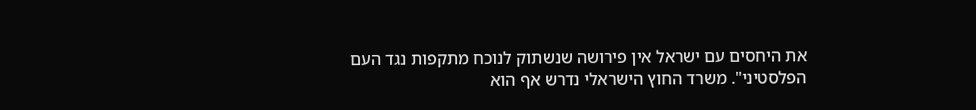את היחסים עם ישראל אין פירושה שנשתוק לנוכח מתקפות נגד העם הפלסטיני". משרד החוץ הישראלי נדרש אף הוא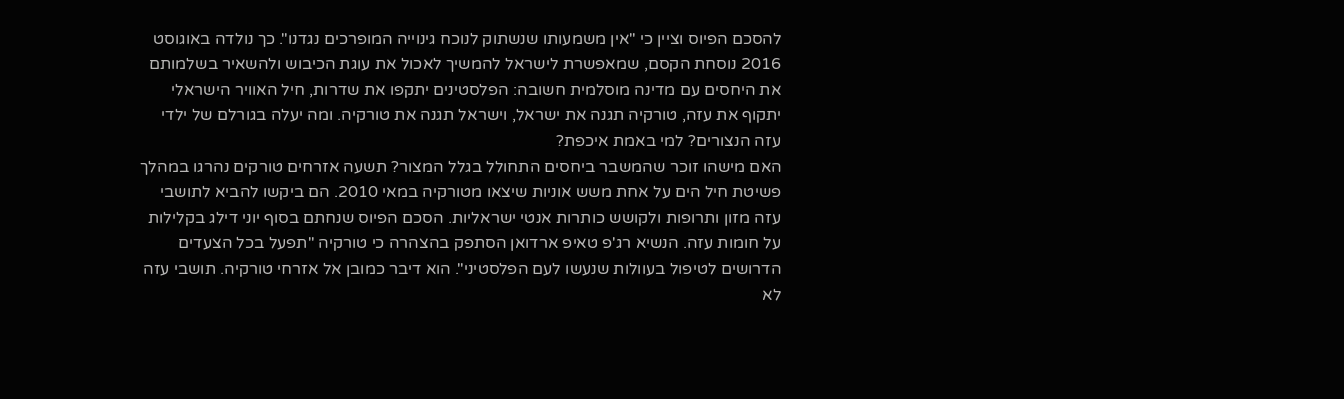להסכם הפיוס וציין כי "אין משמעותו שנשתוק לנוכח גינוייה המופרכים נגדנו". כך נולדה באוגוסט 2016 נוסחת הקסם, שמאפשרת לישראל להמשיך לאכול את עוגת הכיבוש ולהשאיר בשלמותם את היחסים עם מדינה מוסלמית חשובה: הפלסטינים יתקפו את שדרות, חיל האוויר הישראלי יתקוף את עזה, טורקיה תגנה את ישראל, וישראל תגנה את טורקיה. ומה יעלה בגורלם של ילדי עזה הנצורים? למי באמת איכפת?
האם מישהו זוכר שהמשבר ביחסים התחולל בגלל המצור? תשעה אזרחים טורקים נהרגו במהלך פשיטת חיל הים על אחת משש אוניות שיצאו מטורקיה במאי 2010. הם ביקשו להביא לתושבי עזה מזון ותרופות ולקושש כותרות אנטי ישראליות. הסכם הפיוס שנחתם בסוף יוני דילג בקלילות על חומות עזה. הנשיא רג'פ טאיפ ארדואן הסתפק בהצהרה כי טורקיה "תפעל בכל הצעדים הדרושים לטיפול בעוולות שנעשו לעם הפלסטיני". הוא דיבר כמובן אל אזרחי טורקיה. תושבי עזה לא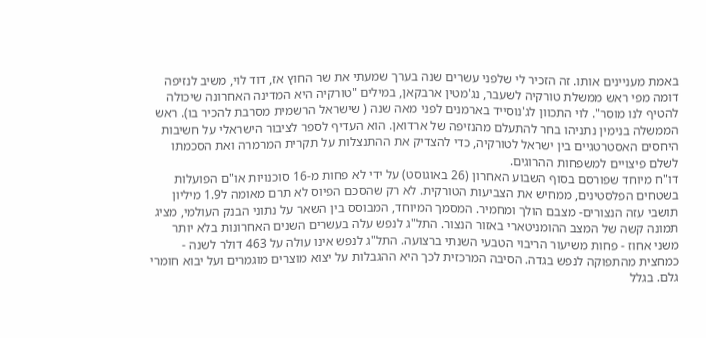באמת מעניינים אותו. זה הזכיר לי שלפני עשרים שנה בערך שמעתי את שר החוץ אז, דוד לוי, משיב לנזיפה דומה מפי ראש ממשלת טורקיה לשעבר, נג'מטין ארבקאן, במילים "טורקיה היא המדינה האחרונה שיכולה להטיף לנו מוסר". לוי התכוון לג'נוסייד בארמנים לפני מאה שנה ( שישראל הרשמית מסרבת להכיר בו). ראש הממשלה בנימין נתניהו בחר להתעלם מהנזיפה של ארדואן. הוא העדיף לספר לציבור הישראלי על חשיבות היחסים האסטרטגיים בין ישראל לטורקיה, כדי להצדיק את ההתנצלות על תקרית המרמרה ואת הסכמתו לשלם פיצויים למשפחות ההרוגים.
דו"ח מיוחד שפורסם בסוף השבוע האחרון (26 באוגוסט) על ידי לא פחות מ-16 סוכנויות או"ם הפועלות בשטחים הפלסטינים, ממחיש את הצביעות הטורקית. לא רק שהסכם הפיוס לא תרם מאומה ל1.9 מיליון תושבי עזה הנצורים- מצבם הולך ומחמיר. המסמך המיוחד, המבוסס בין השאר על נתוני הבנק העולמי, מציג תמונה קשה של המצב ההומניטארי באזור הנצור. התל"ג לנפש עלה בעשרים השנים האחרונות בלא יותר משני אחוז - פחות משיעור הריבוי הטבעי השנתי ברצועה. התל"ג לנפש אינו עולה על 463 דולר לשנה - כמחצית מהתפוקה לנפש בגדה. הסיבה המרכזית לכך היא ההגבלות על יצוא מוצרים מוגמרים ועל יבוא חומרי גלם. בגלל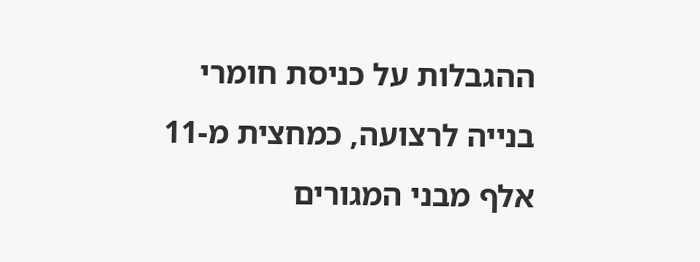ההגבלות על כניסת חומרי בנייה לרצועה, כמחצית מ-11 אלף מבני המגורים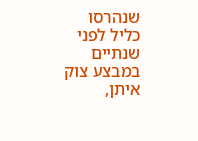שנהרסו כליל לפני שנתיים במבצע צוק איתן,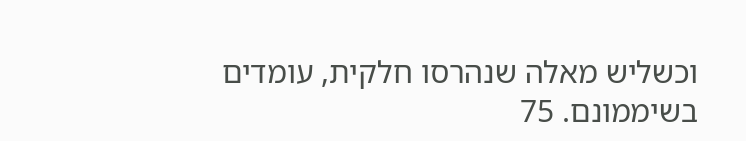וכשליש מאלה שנהרסו חלקית, עומדים בשיממונם. 75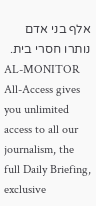אלף בני אדם נותרו חסרי בית.
AL-MONITOR All-Access gives you unlimited access to all our journalism, the full Daily Briefing, exclusive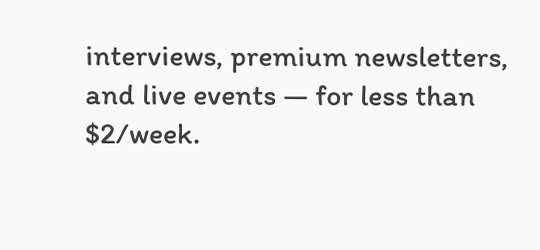interviews, premium newsletters, and live events — for less than $2/week.